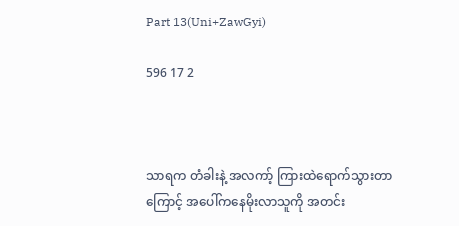Part 13(Uni+ZawGyi)

596 17 2



သာရက တံခါးနဲ့ အလကာ့် ကြားထဲရောက်သွားတာကြောင့် အပေါ်ကနေမိုးလာသူကို အတင်း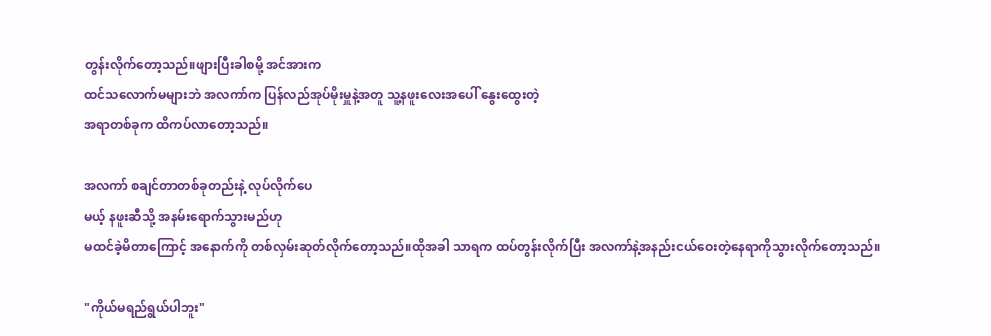တွန်းလိုက်တော့သည်။ဖျားပြီးခါစမို့ အင်အားက
ထင်သလောက်မများဘဲ အလကာ်က ပြန်လည်အုပ်မိုးမှူနဲ့အတူ သူ့နဖူးလေးအပေါ် နွေးထွေးတဲ့
အရာတစ်ခုက ထိကပ်လာတော့သည်။

အလကာ် စချင်တာတစ်ခုတည်းနဲ့ လုပ်လိုက်ပေ
မယ့် နဖူးဆီသို့ အနမ်းရောက်သွားမည်ဟု
မထင်ခဲ့မိတာကြောင့် အနောက်ကို တစ်လှမ်းဆုတ်လိုက်တော့သည်။ထိုအခါ သာရက ထပ်တွန်းလိုက်ပြီး အလကာ်နဲ့အနည်းငယ်ဝေးတဲ့နေရာကိုသွားလိုက်တော့သည်။

"ကိုယ်မရည်ရွယ်ပါဘူး"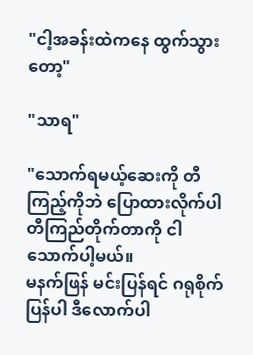"ငါ့အခန်းထဲကနေ ထွက်သွားတော့"

"သာရ"

"သောက်ရမယ့်ဆေးကို တီကြည့်ကိုဘဲ ပြောထားလိုက်ပါ တီကြည်တိုက်တာကို ငါသောက်ပါ့မယ်။
မနက်ဖြန် မင်းပြန်ရင် ဂရုစိုက်ပြန်ပါ ဒီလောက်ပါ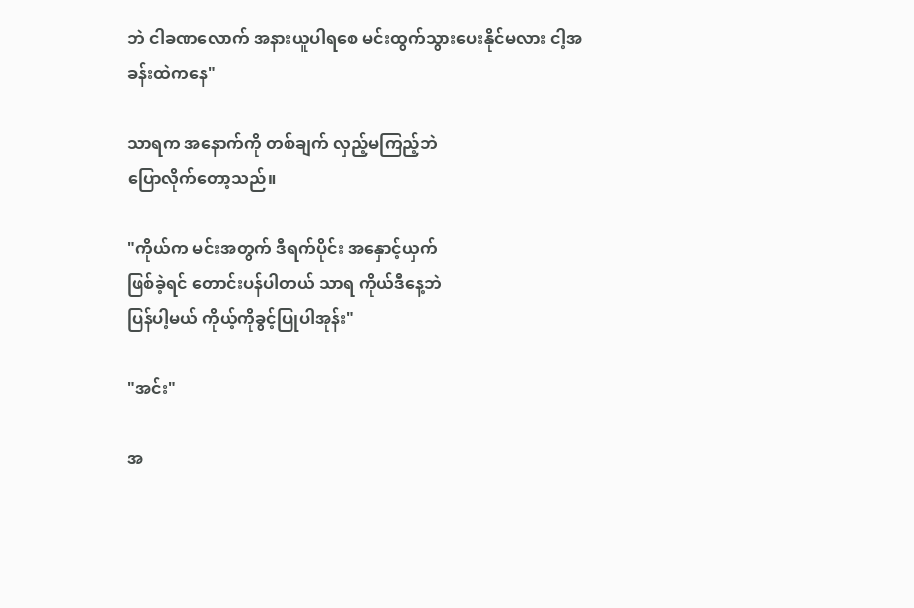ဘဲ ငါခဏလောက် အနားယူပါရစေ မင်းထွက်သွားပေးနိုင်မလား ငါ့အခန်းထဲကနေ"

သာရက အနောက်ကို တစ်ချက် လှည့်မကြည့်ဘဲ
ပြောလိုက်တော့သည်။

"ကိုယ်က မင်းအတွက် ဒီရက်ပိုင်း အနှောင့်ယှက်
ဖြစ်ခဲ့ရင် တောင်းပန်ပါတယ် သာရ ကိုယ်ဒီနေ့ဘဲ
ပြန်ပါ့မယ် ကိုယ့်ကိုခွင့်ပြုပါအုန်း"

"အင်း"

အ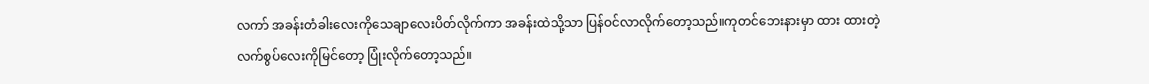လကာ် အခန်းတံခါးလေးကိုသေချာလေးပိတ်လိုက်ကာ အခန်းထဲသို့သာ ပြန်ဝင်လာလိုက်တော့သည်။ကုတင်ဘေးနားမှာ ထား ထားတဲ့
လက်စွပ်လေးကိုမြင်တော့ ပြုံးလိုက်တော့သည်။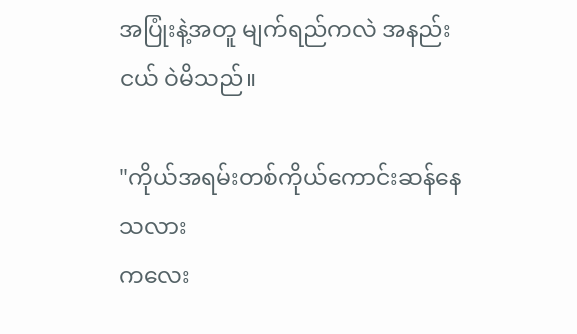အပြုံးနဲ့အတူ မျက်ရည်ကလဲ အနည်းငယ် ဝဲမိသည်။

"ကိုယ်အရမ်းတစ်ကိုယ်ကောင်းဆန်နေသလား
ကလေး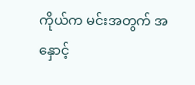ကိုယ်က မင်းအတွက် အနှောင့်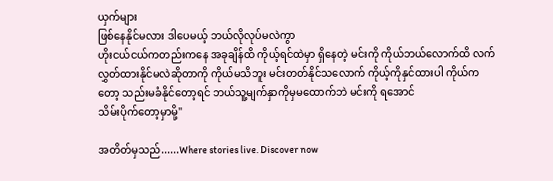ယှက်များ
ဖြစ်နေနိုင်မလား ဒါပေမယ့် ဘယ်လိုလုပ်မလဲကွာ
ဟိုးငယ်ငယ်ကတည်းကနေ အခုချိန်ထိ ကိုယ့်ရင်ထဲမှာ ရှိနေတဲ့ မင်းကို ကိုယ်ဘယ်လောက်ထိ လက်လွှတ်ထားနိုင်မလဲဆိုတာကို ကိုယ်မသိဘူး မင်းတတ်နိုင်သလောက် ကိုယ့်ကိုနှင်ထားပါ ကိုယ်ကတော့ သည်းမခံနိုင်တော့ရင် ဘယ်သူ့မျက်နှာကိုမှမထောက်ဘဲ မင်းကို ရအောင်
သိမ်းပိုက်တော့မှာမို့"

အတိတ်မှသည်......Where stories live. Discover now